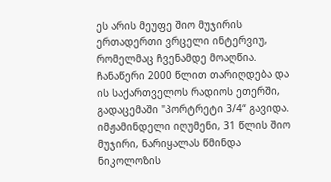ეს არის მეუფე შიო მუჯირის ერთადერთი ვრცელი ინტერვიუ, რომელმაც ჩვენამდე მოაღწია. ჩანაწერი 2000 წლით თარიღდება და ის საქართველოს რადიოს ეთერში, გადაცემაში "პორტრეტი 3/4“ გავიდა. იმჟამინდელი იღუმენი, 31 წლის შიო მუჯირი, ნარიყალას წმინდა ნიკოლოზის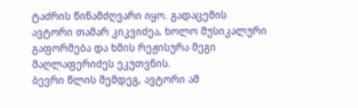ტაძრის წინამძღვარი იყო. გადაცემის ავტორი თამარ კიკვიძეა, ხოლო მუსიკალური გაფორმება და ხმის რეჟისურა მეგი მაღლაფერიძეს ეკუთვნის.
ბევრი წლის შემდეგ, ავტორი ამ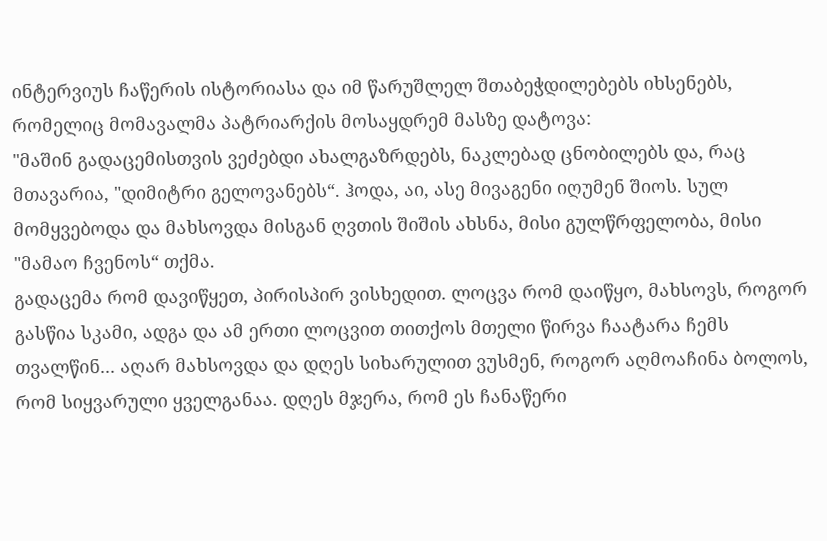ინტერვიუს ჩაწერის ისტორიასა და იმ წარუშლელ შთაბეჭდილებებს იხსენებს, რომელიც მომავალმა პატრიარქის მოსაყდრემ მასზე დატოვა:
"მაშინ გადაცემისთვის ვეძებდი ახალგაზრდებს, ნაკლებად ცნობილებს და, რაც მთავარია, "დიმიტრი გელოვანებს“. ჰოდა, აი, ასე მივაგენი იღუმენ შიოს. სულ მომყვებოდა და მახსოვდა მისგან ღვთის შიშის ახსნა, მისი გულწრფელობა, მისი "მამაო ჩვენოს“ თქმა.
გადაცემა რომ დავიწყეთ, პირისპირ ვისხედით. ლოცვა რომ დაიწყო, მახსოვს, როგორ გასწია სკამი, ადგა და ამ ერთი ლოცვით თითქოს მთელი წირვა ჩაატარა ჩემს თვალწინ... აღარ მახსოვდა და დღეს სიხარულით ვუსმენ, როგორ აღმოაჩინა ბოლოს, რომ სიყვარული ყველგანაა. დღეს მჯერა, რომ ეს ჩანაწერი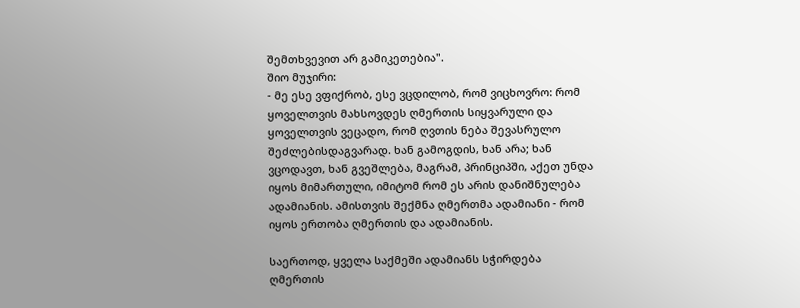შემთხვევით არ გამიკეთებია".
შიო მუჯირი:
- მე ესე ვფიქრობ, ესე ვცდილობ, რომ ვიცხოვრო: რომ ყოველთვის მახსოვდეს ღმერთის სიყვარული და ყოველთვის ვეცადო, რომ ღვთის ნება შევასრულო შეძლებისდაგვარად. ხან გამოგდის, ხან არა; ხან ვცოდავთ, ხან გვეშლება, მაგრამ, პრინციპში, აქეთ უნდა იყოს მიმართული, იმიტომ რომ ეს არის დანიშნულება ადამიანის. ამისთვის შექმნა ღმერთმა ადამიანი - რომ იყოს ერთობა ღმერთის და ადამიანის.

საერთოდ, ყველა საქმეში ადამიანს სჭირდება ღმერთის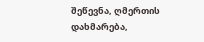შეწევნა, ღმერთის დახმარება,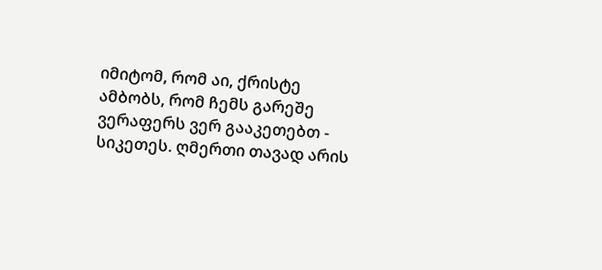იმიტომ, რომ აი, ქრისტე ამბობს, რომ ჩემს გარეშე ვერაფერს ვერ გააკეთებთ - სიკეთეს. ღმერთი თავად არის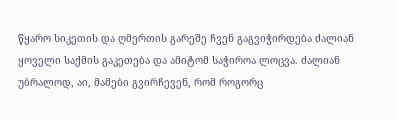წყარო სიკეთის და ღმერთის გარეშე ჩვენ გაგვიჭირდება ძალიან ყოველი საქმის გაკეთება და ამიტომ საჭიროა ლოცვა. ძალიან უბრალოდ, აი, მამები გვირჩევენ, რომ როგორც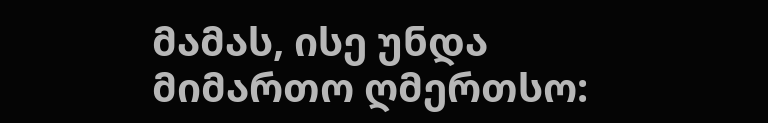მამას, ისე უნდა მიმართო ღმერთსო: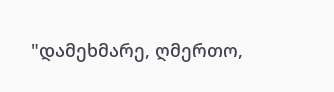"დამეხმარე, ღმერთო,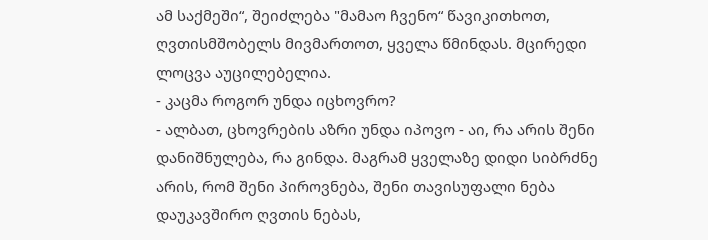ამ საქმეში“, შეიძლება "მამაო ჩვენო“ წავიკითხოთ, ღვთისმშობელს მივმართოთ, ყველა წმინდას. მცირედი ლოცვა აუცილებელია.
- კაცმა როგორ უნდა იცხოვრო?
- ალბათ, ცხოვრების აზრი უნდა იპოვო - აი, რა არის შენი დანიშნულება, რა გინდა. მაგრამ ყველაზე დიდი სიბრძნე არის, რომ შენი პიროვნება, შენი თავისუფალი ნება დაუკავშირო ღვთის ნებას,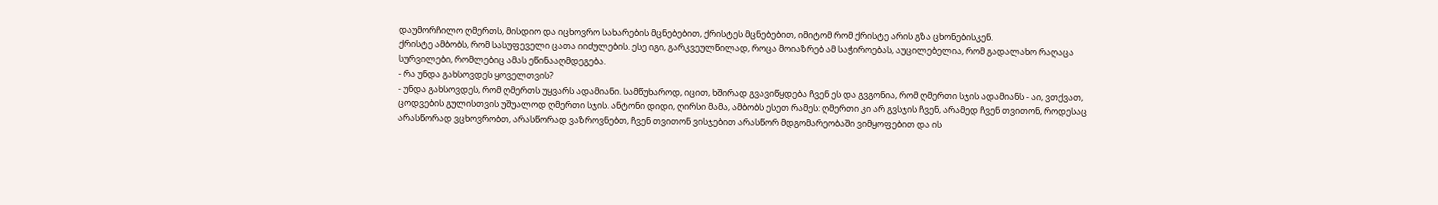დაუმორჩილო ღმერთს, მისდიო და იცხოვრო სახარების მცნებებით, ქრისტეს მცნებებით, იმიტომ რომ ქრისტე არის გზა ცხონებისკენ.
ქრისტე ამბობს, რომ სასუფეველი ცათა იიძულების. ესე იგი, გარკვეულწილად, როცა მოიაზრებ ამ საჭიროებას, აუცილებელია, რომ გადალახო რაღაცა სურვილები, რომლებიც ამას ეწინააღმდეგება.
- რა უნდა გახსოვდეს ყოველთვის?
- უნდა გახსოვდეს, რომ ღმერთს უყვარს ადამიანი. სამწუხაროდ, იცით, ხშირად გვავიწყდება ჩვენ ეს და გვგონია, რომ ღმერთი სჯის ადამიანს - აი, ვთქვათ, ცოდვების გულისთვის უშუალოდ ღმერთი სჯის. ანტონი დიდი, ღირსი მამა, ამბობს ესეთ რამეს: ღმერთი კი არ გვსჯის ჩვენ, არამედ ჩვენ თვითონ, როდესაც არასწორად ვცხოვრობთ, არასწორად ვაზროვნებთ, ჩვენ თვითონ ვისჯებით არასწორ მდგომარეობაში ვიმყოფებით და ის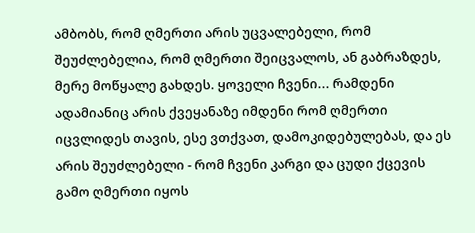ამბობს, რომ ღმერთი არის უცვალებელი, რომ შეუძლებელია, რომ ღმერთი შეიცვალოს, ან გაბრაზდეს, მერე მოწყალე გახდეს. ყოველი ჩვენი... რამდენი ადამიანიც არის ქვეყანაზე იმდენი რომ ღმერთი იცვლიდეს თავის, ესე ვთქვათ, დამოკიდებულებას, და ეს არის შეუძლებელი - რომ ჩვენი კარგი და ცუდი ქცევის გამო ღმერთი იყოს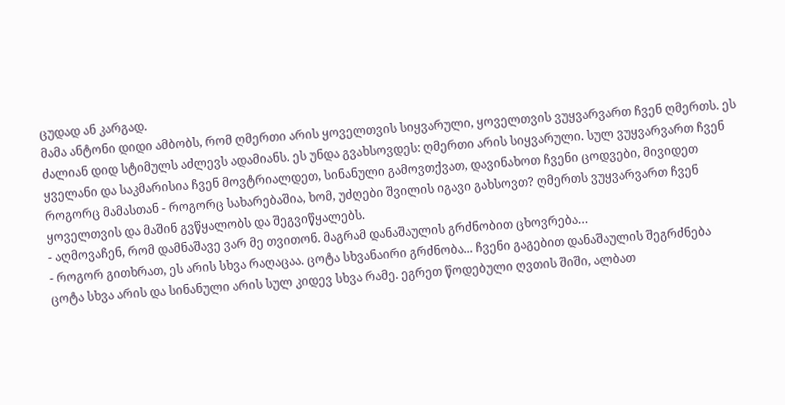ცუდად ან კარგად.
მამა ანტონი დიდი ამბობს, რომ ღმერთი არის ყოველთვის სიყვარული, ყოველთვის ვუყვარვართ ჩვენ ღმერთს. ეს ძალიან დიდ სტიმულს აძლევს ადამიანს. ეს უნდა გვახსოვდეს: ღმერთი არის სიყვარული. სულ ვუყვარვართ ჩვენ ყველანი და საკმარისია ჩვენ მოვტრიალდეთ, სინანული გამოვთქვათ, დავინახოთ ჩვენი ცოდვები, მივიდეთ როგორც მამასთან - როგორც სახარებაშია, ხომ, უძღები შვილის იგავი გახსოვთ? ღმერთს ვუყვარვართ ჩვენ ყოველთვის და მაშინ გვწყალობს და შეგვიწყალებს.
- აღმოვაჩენ, რომ დამნაშავე ვარ მე თვითონ. მაგრამ დანაშაულის გრძნობით ცხოვრება…
- როგორ გითხრათ, ეს არის სხვა რაღაცაა. ცოტა სხვანაირი გრძნობა... ჩვენი გაგებით დანაშაულის შეგრძნება ცოტა სხვა არის და სინანული არის სულ კიდევ სხვა რამე. ეგრეთ წოდებული ღვთის შიში, ალბათ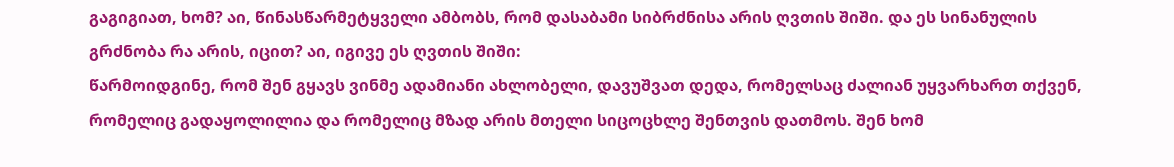გაგიგიათ, ხომ? აი, წინასწარმეტყველი ამბობს, რომ დასაბამი სიბრძნისა არის ღვთის შიში. და ეს სინანულის გრძნობა რა არის, იცით? აი, იგივე ეს ღვთის შიში:
წარმოიდგინე, რომ შენ გყავს ვინმე ადამიანი ახლობელი, დავუშვათ დედა, რომელსაც ძალიან უყვარხართ თქვენ, რომელიც გადაყოლილია და რომელიც მზად არის მთელი სიცოცხლე შენთვის დათმოს. შენ ხომ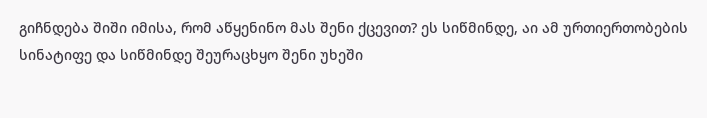გიჩნდება შიში იმისა, რომ აწყენინო მას შენი ქცევით? ეს სიწმინდე, აი ამ ურთიერთობების სინატიფე და სიწმინდე შეურაცხყო შენი უხეში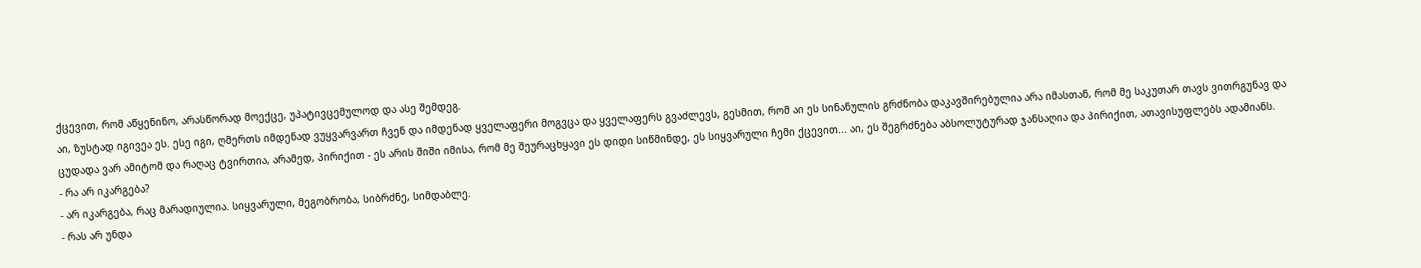ქცევით, რომ აწყენინო, არასწორად მოექცე, უპატივცემულოდ და ასე შემდეგ.
აი, ზუსტად იგივეა ეს. ესე იგი, ღმერთს იმდენად ვუყვარვართ ჩვენ და იმდენად ყველაფერი მოგვცა და ყველაფერს გვაძლევს, გესმით, რომ აი ეს სინანულის გრძნობა დაკავშირებულია არა იმასთან, რომ მე საკუთარ თავს ვითრგუნავ და ცუდადა ვარ ამიტომ და რაღაც ტვირთია, არამედ, პირიქით - ეს არის შიში იმისა, რომ მე შეურაცხყავი ეს დიდი სიწმინდე, ეს სიყვარული ჩემი ქცევით... აი, ეს შეგრძნება აბსოლუტურად ჯანსაღია და პირიქით, ათავისუფლებს ადამიანს.
- რა არ იკარგება?
- არ იკარგება, რაც მარადიულია. სიყვარული, მეგობრობა, სიბრძნე, სიმდაბლე.
- რას არ უნდა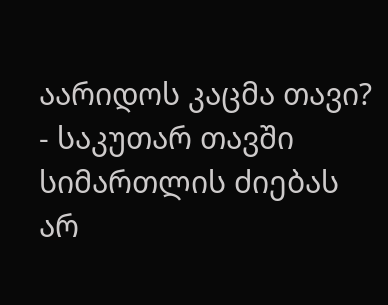აარიდოს კაცმა თავი?
- საკუთარ თავში სიმართლის ძიებას არ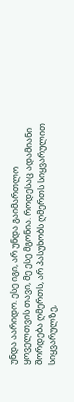უნდა აარიდო. ესე იგი, არ უნდა გაიმართლო ყოველთვის თავი, მე ესე მგონია. როდესაც ადამიანი შორდება ღმერთს, არ პასუხობს ღმერთს სიყვარულით სიყვარულზე,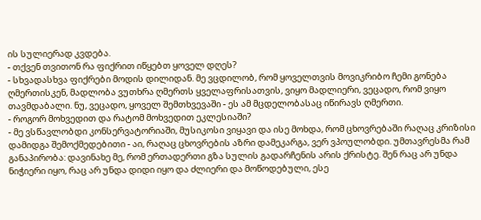ის სულიერად კვდება.
- თქვენ თვითონ რა ფიქრით იწყებთ ყოველ დღეს?
- სხვადასხვა ფიქრები მოდის დილიდან. მე ვცდილობ, რომ ყოველთვის მოვიკრიბო ჩემი გონება ღმერთისკენ, მადლობა ვუთხრა ღმერთს ყველაფრისათვის, ვიყო მადლიერი, ვეცადო, რომ ვიყო თავმდაბალი. ნუ, ვეცადო, ყოველ შემთხვევაში - ეს ამ მცდელობასაც იწირავს ღმერთი.
- როგორ მოხვედით და რატომ მოხვედით ეკლესიაში?
- მე ვსწავლობდი კონსერვატორიაში, მუსიკოსი ვიყავი და ისე მოხდა, რომ ცხოვრებაში რაღაც კრიზისი დამიდგა შემოქმედებითი - აი, რაღაც ცხოვრების აზრი დამეკარგა, ვერ ვპოულობდი. უმთავრესმა რამ განაპირობა: დავინახე მე, რომ ერთადერთი გზა სულის გადარჩენის არის ქრისტე. შენ რაც არ უნდა ნიჭიერი იყო, რაც არ უნდა დიდი იყო და ძლიერი და მოწოდებული, ესე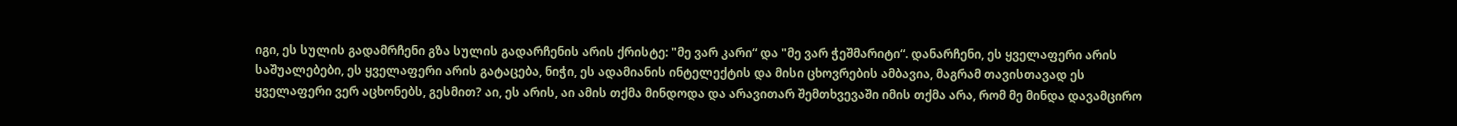იგი, ეს სულის გადამრჩენი გზა სულის გადარჩენის არის ქრისტე: "მე ვარ კარი“ და "მე ვარ ჭეშმარიტი“. დანარჩენი, ეს ყველაფერი არის საშუალებები, ეს ყველაფერი არის გატაცება, ნიჭი, ეს ადამიანის ინტელექტის და მისი ცხოვრების ამბავია, მაგრამ თავისთავად ეს ყველაფერი ვერ აცხონებს, გესმით? აი, ეს არის, აი ამის თქმა მინდოდა და არავითარ შემთხვევაში იმის თქმა არა, რომ მე მინდა დავამცირო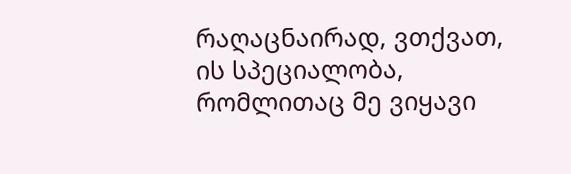რაღაცნაირად, ვთქვათ, ის სპეციალობა, რომლითაც მე ვიყავი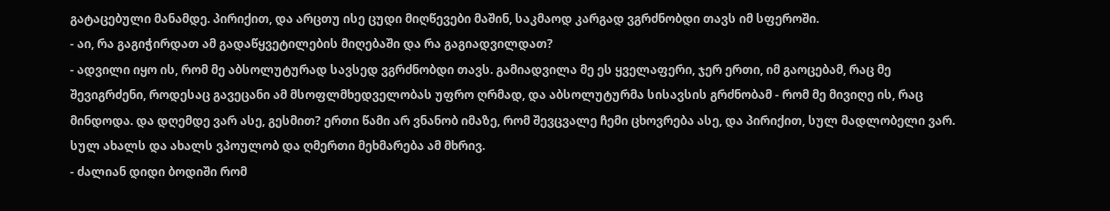გატაცებული მანამდე. პირიქით, და არცთუ ისე ცუდი მიღწევები მაშინ, საკმაოდ კარგად ვგრძნობდი თავს იმ სფეროში.
- აი, რა გაგიჭირდათ ამ გადაწყვეტილების მიღებაში და რა გაგიადვილდათ?
- ადვილი იყო ის, რომ მე აბსოლუტურად სავსედ ვგრძნობდი თავს. გამიადვილა მე ეს ყველაფერი, ჯერ ერთი, იმ გაოცებამ, რაც მე შევიგრძენი, როდესაც გავეცანი ამ მსოფლმხედველობას უფრო ღრმად, და აბსოლუტურმა სისავსის გრძნობამ - რომ მე მივიღე ის, რაც მინდოდა. და დღემდე ვარ ასე, გესმით? ერთი წამი არ ვნანობ იმაზე, რომ შევცვალე ჩემი ცხოვრება ასე, და პირიქით, სულ მადლობელი ვარ. სულ ახალს და ახალს ვპოულობ და ღმერთი მეხმარება ამ მხრივ.
- ძალიან დიდი ბოდიში რომ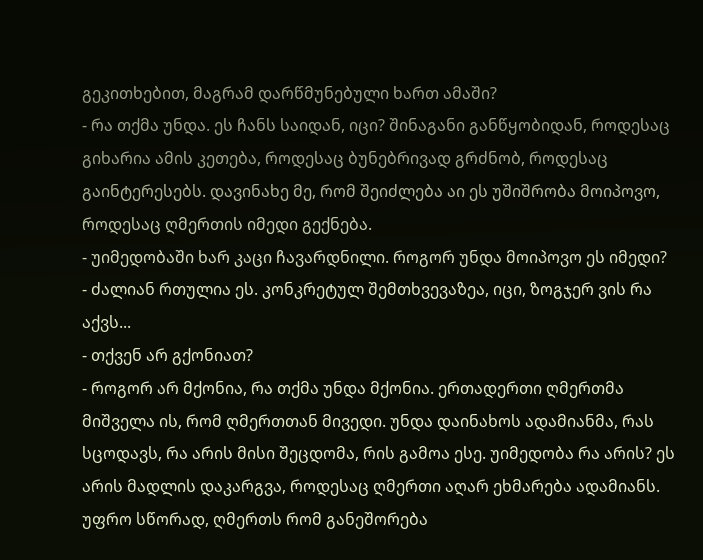გეკითხებით, მაგრამ დარწმუნებული ხართ ამაში?
- რა თქმა უნდა. ეს ჩანს საიდან, იცი? შინაგანი განწყობიდან, როდესაც გიხარია ამის კეთება, როდესაც ბუნებრივად გრძნობ, როდესაც გაინტერესებს. დავინახე მე, რომ შეიძლება აი ეს უშიშრობა მოიპოვო, როდესაც ღმერთის იმედი გექნება.
- უიმედობაში ხარ კაცი ჩავარდნილი. როგორ უნდა მოიპოვო ეს იმედი?
- ძალიან რთულია ეს. კონკრეტულ შემთხვევაზეა, იცი, ზოგჯერ ვის რა აქვს...
- თქვენ არ გქონიათ?
- როგორ არ მქონია, რა თქმა უნდა მქონია. ერთადერთი ღმერთმა მიშველა ის, რომ ღმერთთან მივედი. უნდა დაინახოს ადამიანმა, რას სცოდავს, რა არის მისი შეცდომა, რის გამოა ესე. უიმედობა რა არის? ეს არის მადლის დაკარგვა, როდესაც ღმერთი აღარ ეხმარება ადამიანს. უფრო სწორად, ღმერთს რომ განეშორება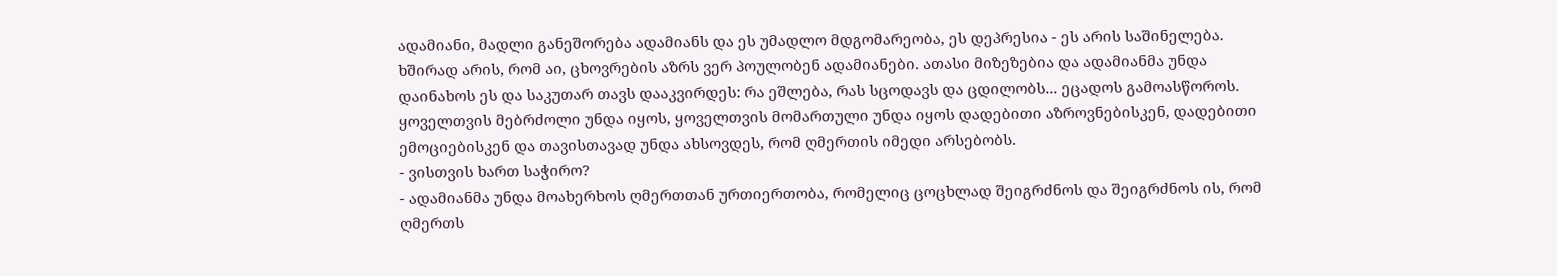ადამიანი, მადლი განეშორება ადამიანს და ეს უმადლო მდგომარეობა, ეს დეპრესია - ეს არის საშინელება. ხშირად არის, რომ აი, ცხოვრების აზრს ვერ პოულობენ ადამიანები. ათასი მიზეზებია და ადამიანმა უნდა დაინახოს ეს და საკუთარ თავს დააკვირდეს: რა ეშლება, რას სცოდავს და ცდილობს... ეცადოს გამოასწოროს. ყოველთვის მებრძოლი უნდა იყოს, ყოველთვის მომართული უნდა იყოს დადებითი აზროვნებისკენ, დადებითი ემოციებისკენ და თავისთავად უნდა ახსოვდეს, რომ ღმერთის იმედი არსებობს.
- ვისთვის ხართ საჭირო?
- ადამიანმა უნდა მოახერხოს ღმერთთან ურთიერთობა, რომელიც ცოცხლად შეიგრძნოს და შეიგრძნოს ის, რომ ღმერთს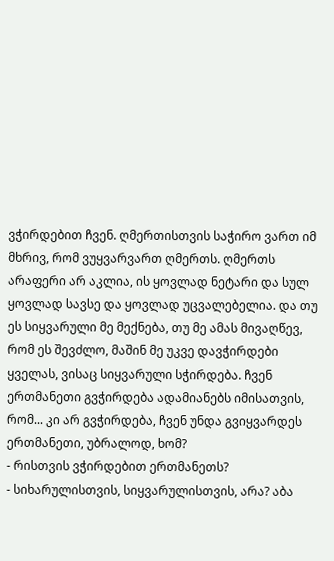ვჭირდებით ჩვენ. ღმერთისთვის საჭირო ვართ იმ მხრივ, რომ ვუყვარვართ ღმერთს. ღმერთს არაფერი არ აკლია, ის ყოვლად ნეტარი და სულ ყოვლად სავსე და ყოვლად უცვალებელია. და თუ ეს სიყვარული მე მექნება, თუ მე ამას მივაღწევ, რომ ეს შევძლო, მაშინ მე უკვე დავჭირდები ყველას, ვისაც სიყვარული სჭირდება. ჩვენ ერთმანეთი გვჭირდება ადამიანებს იმისათვის, რომ... კი არ გვჭირდება, ჩვენ უნდა გვიყვარდეს ერთმანეთი, უბრალოდ, ხომ?
- რისთვის ვჭირდებით ერთმანეთს?
- სიხარულისთვის, სიყვარულისთვის, არა? აბა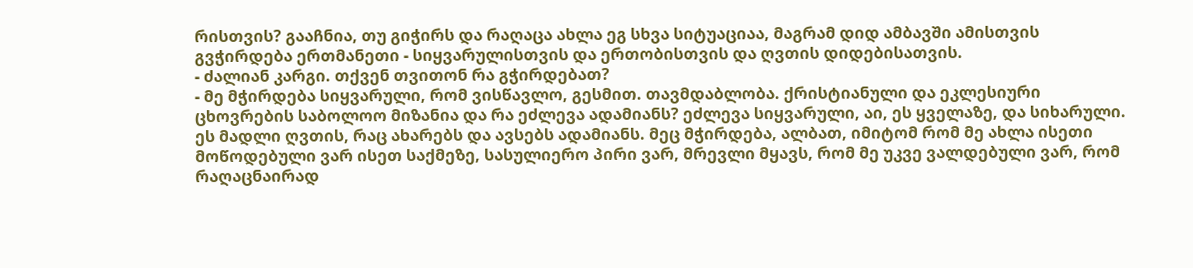რისთვის? გააჩნია, თუ გიჭირს და რაღაცა ახლა ეგ სხვა სიტუაციაა, მაგრამ დიდ ამბავში ამისთვის გვჭირდება ერთმანეთი - სიყვარულისთვის და ერთობისთვის და ღვთის დიდებისათვის.
- ძალიან კარგი. თქვენ თვითონ რა გჭირდებათ?
- მე მჭირდება სიყვარული, რომ ვისწავლო, გესმით. თავმდაბლობა. ქრისტიანული და ეკლესიური ცხოვრების საბოლოო მიზანია და რა ეძლევა ადამიანს? ეძლევა სიყვარული, აი, ეს ყველაზე, და სიხარული. ეს მადლი ღვთის, რაც ახარებს და ავსებს ადამიანს. მეც მჭირდება, ალბათ, იმიტომ რომ მე ახლა ისეთი მოწოდებული ვარ ისეთ საქმეზე, სასულიერო პირი ვარ, მრევლი მყავს, რომ მე უკვე ვალდებული ვარ, რომ რაღაცნაირად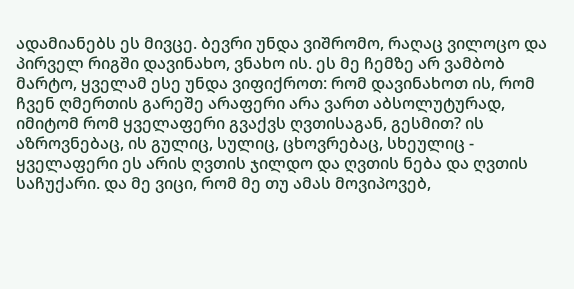ადამიანებს ეს მივცე. ბევრი უნდა ვიშრომო, რაღაც ვილოცო და პირველ რიგში დავინახო, ვნახო ის. ეს მე ჩემზე არ ვამბობ მარტო, ყველამ ესე უნდა ვიფიქროთ: რომ დავინახოთ ის, რომ ჩვენ ღმერთის გარეშე არაფერი არა ვართ აბსოლუტურად, იმიტომ რომ ყველაფერი გვაქვს ღვთისაგან, გესმით? ის აზროვნებაც, ის გულიც, სულიც, ცხოვრებაც, სხეულიც - ყველაფერი ეს არის ღვთის ჯილდო და ღვთის ნება და ღვთის საჩუქარი. და მე ვიცი, რომ მე თუ ამას მოვიპოვებ,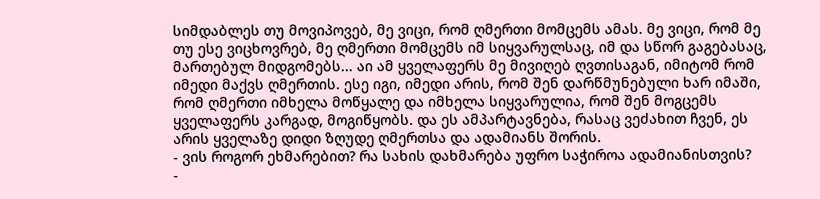სიმდაბლეს თუ მოვიპოვებ, მე ვიცი, რომ ღმერთი მომცემს ამას. მე ვიცი, რომ მე თუ ესე ვიცხოვრებ, მე ღმერთი მომცემს იმ სიყვარულსაც, იმ და სწორ გაგებასაც, მართებულ მიდგომებს... აი ამ ყველაფერს მე მივიღებ ღვთისაგან, იმიტომ რომ იმედი მაქვს ღმერთის. ესე იგი, იმედი არის, რომ შენ დარწმუნებული ხარ იმაში, რომ ღმერთი იმხელა მოწყალე და იმხელა სიყვარულია, რომ შენ მოგცემს ყველაფერს კარგად, მოგიწყობს. და ეს ამპარტავნება, რასაც ვეძახით ჩვენ, ეს არის ყველაზე დიდი ზღუდე ღმერთსა და ადამიანს შორის.
- ვის როგორ ეხმარებით? რა სახის დახმარება უფრო საჭიროა ადამიანისთვის?
-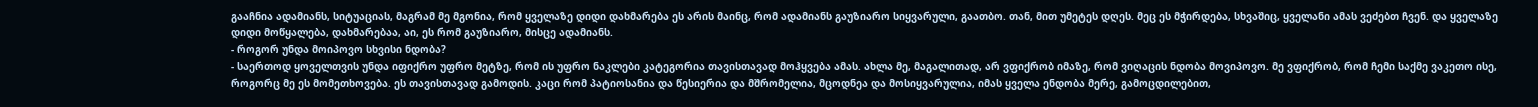გააჩნია ადამიანს, სიტუაციას, მაგრამ მე მგონია, რომ ყველაზე დიდი დახმარება ეს არის მაინც, რომ ადამიანს გაუზიარო სიყვარული, გაათბო. თან, მით უმეტეს დღეს. მეც ეს მჭირდება, სხვაშიც, ყველანი ამას ვეძებთ ჩვენ. და ყველაზე დიდი მოწყალება, დახმარებაა, აი, ეს რომ გაუზიარო, მისცე ადამიანს.
- როგორ უნდა მოიპოვო სხვისი ნდობა?
- საერთოდ ყოველთვის უნდა იფიქრო უფრო მეტზე, რომ ის უფრო ნაკლები კატეგორია თავისთავად მოჰყვება ამას. ახლა მე, მაგალითად, არ ვფიქრობ იმაზე, რომ ვიღაცის ნდობა მოვიპოვო. მე ვფიქრობ, რომ ჩემი საქმე ვაკეთო ისე, როგორც მე ეს მომეთხოვება. ეს თავისთავად გამოდის. კაცი რომ პატიოსანია და წესიერია და მშრომელია, მცოდნეა და მოსიყვარულია, იმას ყველა ენდობა მერე, გამოცდილებით,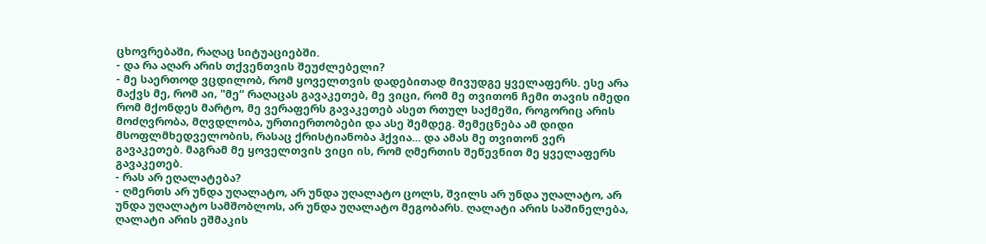ცხოვრებაში, რაღაც სიტუაციებში.
- და რა აღარ არის თქვენთვის შეუძლებელი?
- მე საერთოდ ვცდილობ, რომ ყოველთვის დადებითად მივუდგე ყველაფერს. ესე არა მაქვს მე, რომ აი, "მე“ რაღაცას გავაკეთებ, მე ვიცი, რომ მე თვითონ ჩემი თავის იმედი რომ მქონდეს მარტო, მე ვერაფერს გავაკეთებ ასეთ რთულ საქმეში, როგორიც არის მოძღვრობა, მღვდლობა, ურთიერთობები და ასე შემდეგ. შემეცნება ამ დიდი მსოფლმხედველობის, რასაც ქრისტიანობა ჰქვია... და ამას მე თვითონ ვერ გავაკეთებ. მაგრამ მე ყოველთვის ვიცი ის, რომ ღმერთის შეწევნით მე ყველაფერს გავაკეთებ.
- რას არ ეღალატება?
- ღმერთს არ უნდა უღალატო, არ უნდა უღალატო ცოლს, შვილს არ უნდა უღალატო, არ უნდა უღალატო სამშობლოს, არ უნდა უღალატო მეგობარს. ღალატი არის საშინელება, ღალატი არის ეშმაკის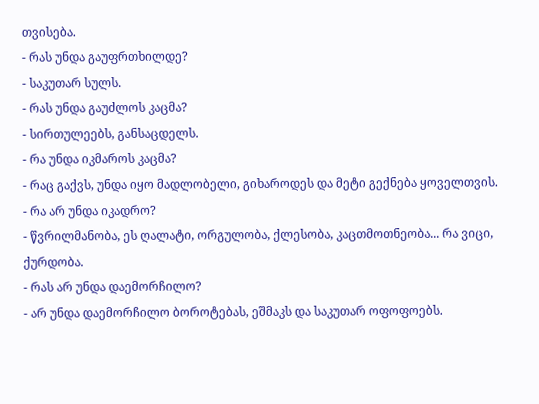თვისება.
- რას უნდა გაუფრთხილდე?
- საკუთარ სულს.
- რას უნდა გაუძლოს კაცმა?
- სირთულეებს, განსაცდელს.
- რა უნდა იკმაროს კაცმა?
- რაც გაქვს, უნდა იყო მადლობელი, გიხაროდეს და მეტი გექნება ყოველთვის.
- რა არ უნდა იკადრო?
- წვრილმანობა, ეს ღალატი, ორგულობა, ქლესობა, კაცთმოთნეობა... რა ვიცი, ქურდობა.
- რას არ უნდა დაემორჩილო?
- არ უნდა დაემორჩილო ბოროტებას, ეშმაკს და საკუთარ ოფოფოებს.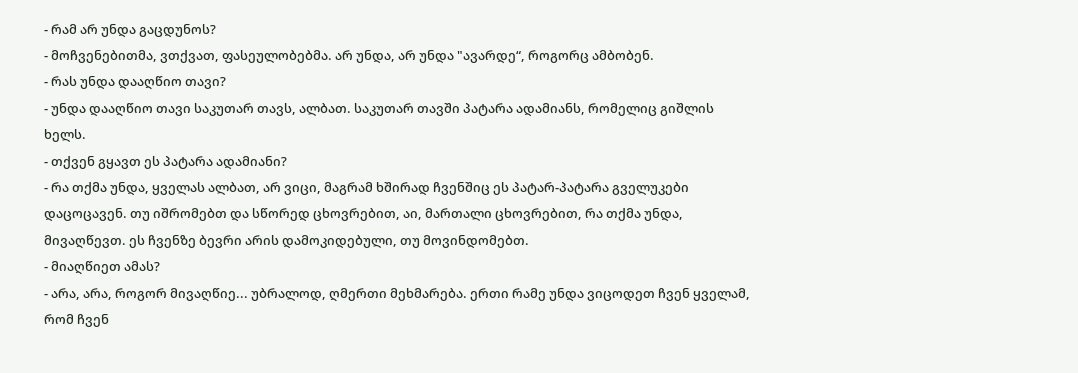- რამ არ უნდა გაცდუნოს?
- მოჩვენებითმა, ვთქვათ, ფასეულობებმა. არ უნდა, არ უნდა "ავარდე“, როგორც ამბობენ.
- რას უნდა დააღწიო თავი?
- უნდა დააღწიო თავი საკუთარ თავს, ალბათ. საკუთარ თავში პატარა ადამიანს, რომელიც გიშლის ხელს.
- თქვენ გყავთ ეს პატარა ადამიანი?
- რა თქმა უნდა, ყველას ალბათ, არ ვიცი, მაგრამ ხშირად ჩვენშიც ეს პატარ-პატარა გველუკები დაცოცავენ. თუ იშრომებთ და სწორედ ცხოვრებით, აი, მართალი ცხოვრებით, რა თქმა უნდა, მივაღწევთ. ეს ჩვენზე ბევრი არის დამოკიდებული, თუ მოვინდომებთ.
- მიაღწიეთ ამას?
- არა, არა, როგორ მივაღწიე... უბრალოდ, ღმერთი მეხმარება. ერთი რამე უნდა ვიცოდეთ ჩვენ ყველამ, რომ ჩვენ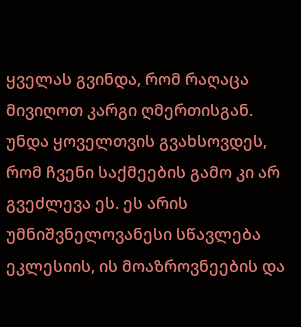ყველას გვინდა, რომ რაღაცა მივიღოთ კარგი ღმერთისგან. უნდა ყოველთვის გვახსოვდეს, რომ ჩვენი საქმეების გამო კი არ გვეძლევა ეს. ეს არის უმნიშვნელოვანესი სწავლება ეკლესიის, ის მოაზროვნეების და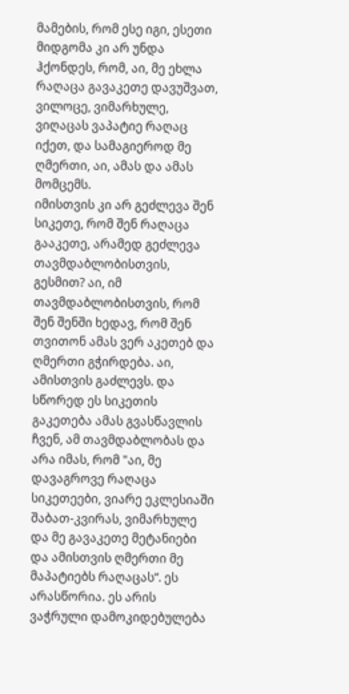მამების, რომ ესე იგი, ესეთი მიდგომა კი არ უნდა ჰქონდეს, რომ, აი, მე ეხლა რაღაცა გავაკეთე დავუშვათ, ვილოცე, ვიმარხულე, ვიღაცას ვაპატიე რაღაც იქეთ, და სამაგიეროდ მე ღმერთი, აი, ამას და ამას მომცემს.
იმისთვის კი არ გეძლევა შენ სიკეთე, რომ შენ რაღაცა გააკეთე, არამედ გეძლევა თავმდაბლობისთვის, გესმით? აი, იმ თავმდაბლობისთვის, რომ შენ შენში ხედავ, რომ შენ თვითონ ამას ვერ აკეთებ და ღმერთი გჭირდება. აი, ამისთვის გაძლევს. და სწორედ ეს სიკეთის გაკეთება ამას გვასწავლის ჩვენ, ამ თავმდაბლობას და არა იმას, რომ "აი, მე დავაგროვე რაღაცა სიკეთეები, ვიარე ეკლესიაში შაბათ-კვირას, ვიმარხულე და მე გავაკეთე მეტანიები და ამისთვის ღმერთი მე მაპატიებს რაღაცას“. ეს არასწორია. ეს არის ვაჭრული დამოკიდებულება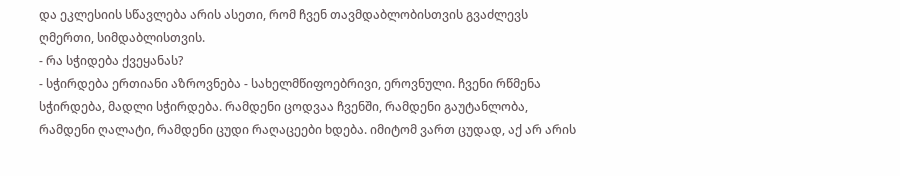და ეკლესიის სწავლება არის ასეთი, რომ ჩვენ თავმდაბლობისთვის გვაძლევს ღმერთი, სიმდაბლისთვის.
- რა სჭიდება ქვეყანას?
- სჭირდება ერთიანი აზროვნება - სახელმწიფოებრივი, ეროვნული. ჩვენი რწმენა სჭირდება, მადლი სჭირდება. რამდენი ცოდვაა ჩვენში, რამდენი გაუტანლობა, რამდენი ღალატი, რამდენი ცუდი რაღაცეები ხდება. იმიტომ ვართ ცუდად, აქ არ არის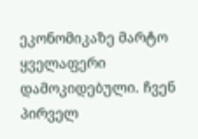ეკონომიკაზე მარტო ყველაფერი დამოკიდებული. ჩვენ პირველ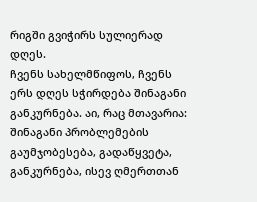რიგში გვიჭირს სულიერად დღეს.
ჩვენს სახელმწიფოს, ჩვენს ერს დღეს სჭირდება შინაგანი განკურნება. აი, რაც მთავარია: შინაგანი პრობლემების გაუმჯობესება, გადაწყვეტა, განკურნება, ისევ ღმერთთან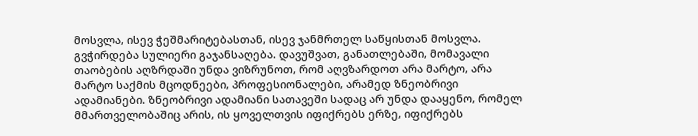მოსვლა, ისევ ჭეშმარიტებასთან, ისევ ჯანმრთელ საწყისთან მოსვლა. გვჭირდება სულიერი გაჯანსაღება. დავუშვათ, განათლებაში, მომავალი თაობების აღზრდაში უნდა ვიზრუნოთ, რომ აღვზარდოთ არა მარტო, არა მარტო საქმის მცოდნეები, პროფესიონალები, არამედ ზნეობრივი ადამიანები. ზნეობრივი ადამიანი სათავეში სადაც არ უნდა დააყენო, რომელ მმართველობაშიც არის, ის ყოველთვის იფიქრებს ერზე, იფიქრებს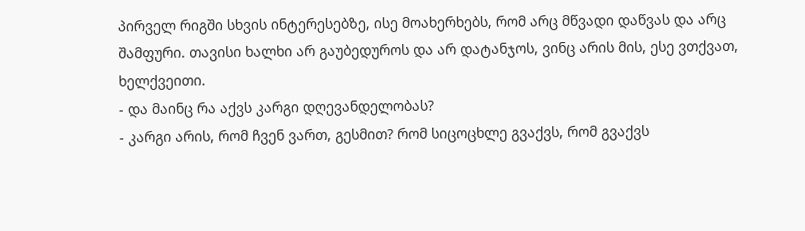პირველ რიგში სხვის ინტერესებზე, ისე მოახერხებს, რომ არც მწვადი დაწვას და არც შამფური. თავისი ხალხი არ გაუბედუროს და არ დატანჯოს, ვინც არის მის, ესე ვთქვათ, ხელქვეითი.
- და მაინც რა აქვს კარგი დღევანდელობას?
- კარგი არის, რომ ჩვენ ვართ, გესმით? რომ სიცოცხლე გვაქვს, რომ გვაქვს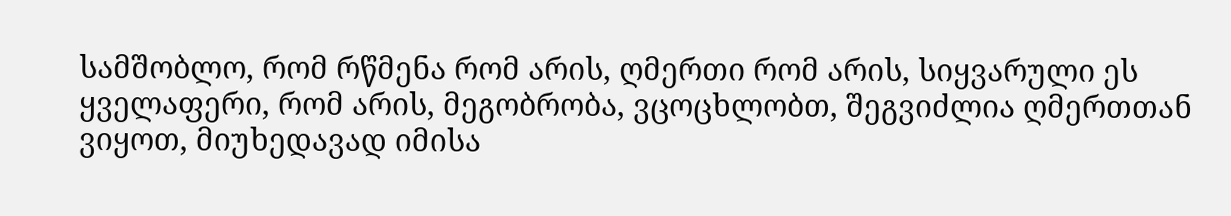სამშობლო, რომ რწმენა რომ არის, ღმერთი რომ არის, სიყვარული ეს ყველაფერი, რომ არის, მეგობრობა, ვცოცხლობთ, შეგვიძლია ღმერთთან ვიყოთ, მიუხედავად იმისა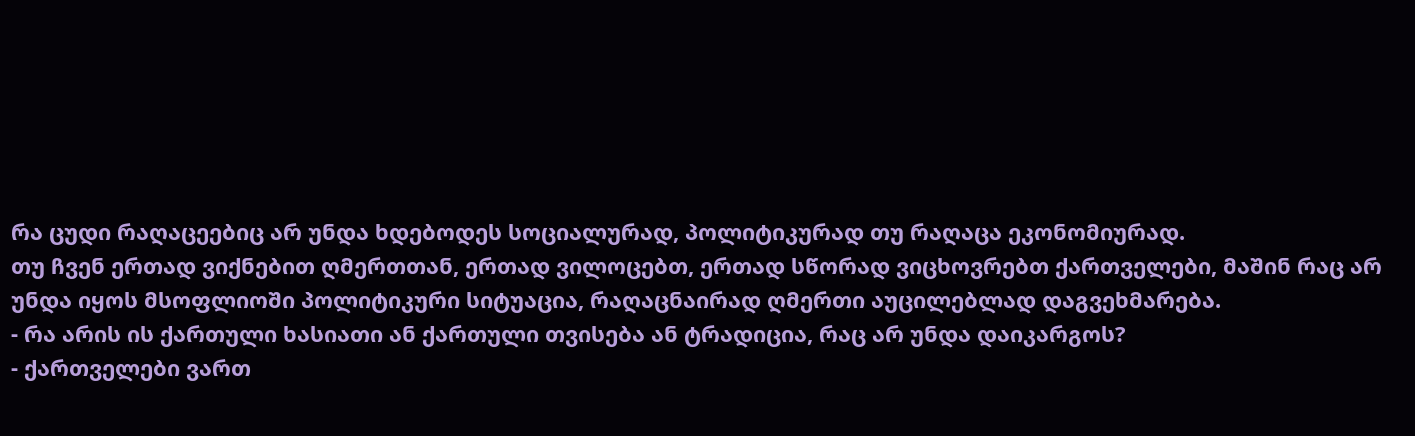რა ცუდი რაღაცეებიც არ უნდა ხდებოდეს სოციალურად, პოლიტიკურად თუ რაღაცა ეკონომიურად.
თუ ჩვენ ერთად ვიქნებით ღმერთთან, ერთად ვილოცებთ, ერთად სწორად ვიცხოვრებთ ქართველები, მაშინ რაც არ უნდა იყოს მსოფლიოში პოლიტიკური სიტუაცია, რაღაცნაირად ღმერთი აუცილებლად დაგვეხმარება.
- რა არის ის ქართული ხასიათი ან ქართული თვისება ან ტრადიცია, რაც არ უნდა დაიკარგოს?
- ქართველები ვართ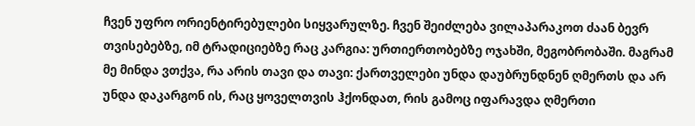ჩვენ უფრო ორიენტირებულები სიყვარულზე. ჩვენ შეიძლება ვილაპარაკოთ ძაან ბევრ თვისებებზე, იმ ტრადიციებზე რაც კარგია: ურთიერთობებზე ოჯახში, მეგობრობაში. მაგრამ მე მინდა ვთქვა, რა არის თავი და თავი: ქართველები უნდა დაუბრუნდნენ ღმერთს და არ უნდა დაკარგონ ის, რაც ყოველთვის ჰქონდათ, რის გამოც იფარავდა ღმერთი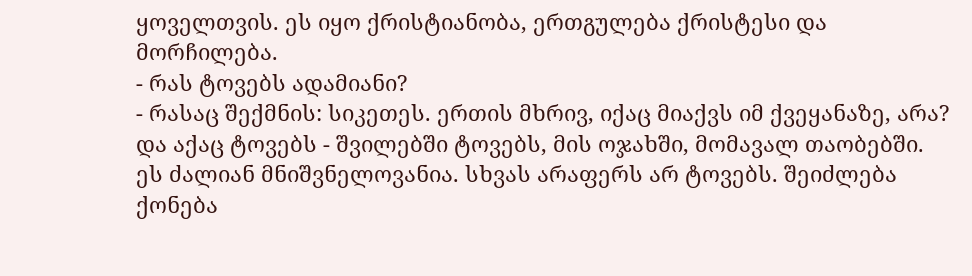ყოველთვის. ეს იყო ქრისტიანობა, ერთგულება ქრისტესი და მორჩილება.
- რას ტოვებს ადამიანი?
- რასაც შექმნის: სიკეთეს. ერთის მხრივ, იქაც მიაქვს იმ ქვეყანაზე, არა? და აქაც ტოვებს - შვილებში ტოვებს, მის ოჯახში, მომავალ თაობებში. ეს ძალიან მნიშვნელოვანია. სხვას არაფერს არ ტოვებს. შეიძლება ქონება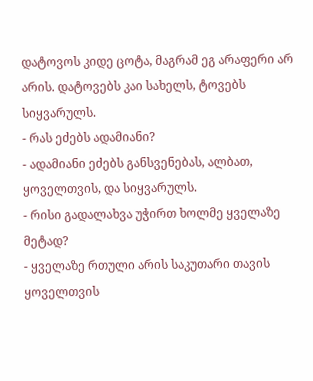დატოვოს კიდე ცოტა, მაგრამ ეგ არაფერი არ არის. დატოვებს კაი სახელს, ტოვებს სიყვარულს.
- რას ეძებს ადამიანი?
- ადამიანი ეძებს განსვენებას, ალბათ, ყოველთვის, და სიყვარულს.
- რისი გადალახვა უჭირთ ხოლმე ყველაზე მეტად?
- ყველაზე რთული არის საკუთარი თავის ყოველთვის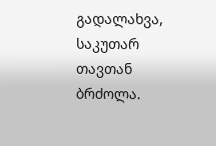გადალახვა, საკუთარ თავთან ბრძოლა.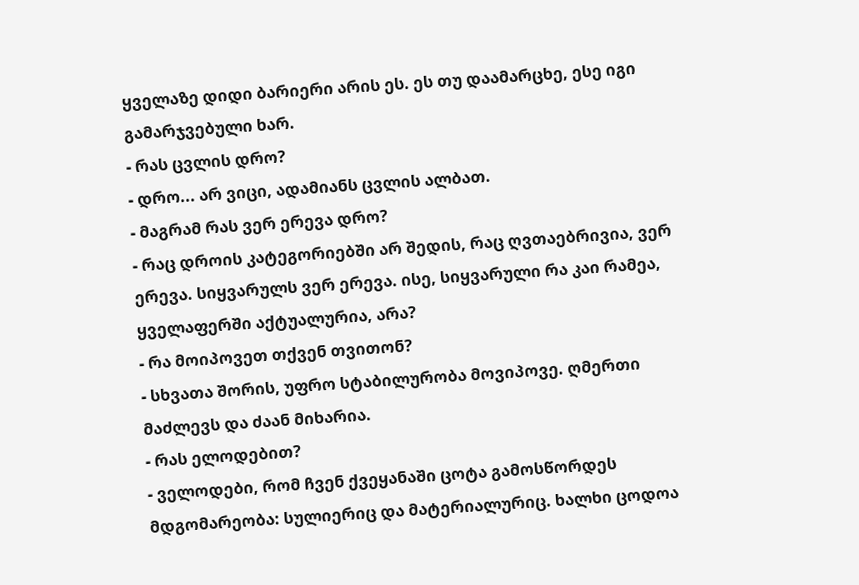ყველაზე დიდი ბარიერი არის ეს. ეს თუ დაამარცხე, ესე იგი გამარჯვებული ხარ.
- რას ცვლის დრო?
- დრო... არ ვიცი, ადამიანს ცვლის ალბათ.
- მაგრამ რას ვერ ერევა დრო?
- რაც დროის კატეგორიებში არ შედის, რაც ღვთაებრივია, ვერ ერევა. სიყვარულს ვერ ერევა. ისე, სიყვარული რა კაი რამეა, ყველაფერში აქტუალურია, არა?
- რა მოიპოვეთ თქვენ თვითონ?
- სხვათა შორის, უფრო სტაბილურობა მოვიპოვე. ღმერთი მაძლევს და ძაან მიხარია.
- რას ელოდებით?
- ველოდები, რომ ჩვენ ქვეყანაში ცოტა გამოსწორდეს მდგომარეობა: სულიერიც და მატერიალურიც. ხალხი ცოდოა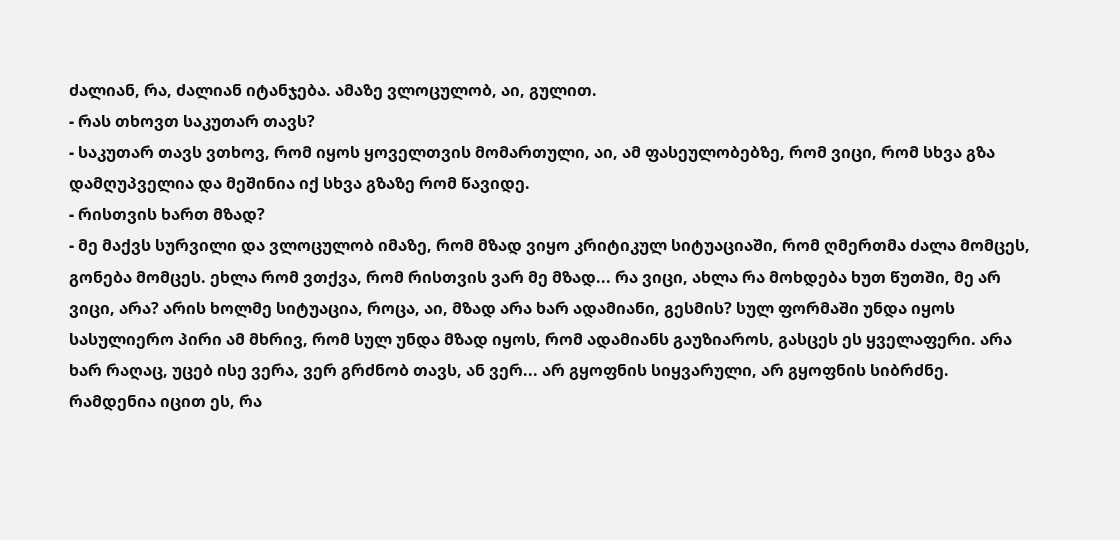ძალიან, რა, ძალიან იტანჯება. ამაზე ვლოცულობ, აი, გულით.
- რას თხოვთ საკუთარ თავს?
- საკუთარ თავს ვთხოვ, რომ იყოს ყოველთვის მომართული, აი, ამ ფასეულობებზე, რომ ვიცი, რომ სხვა გზა დამღუპველია და მეშინია იქ სხვა გზაზე რომ წავიდე.
- რისთვის ხართ მზად?
- მე მაქვს სურვილი და ვლოცულობ იმაზე, რომ მზად ვიყო კრიტიკულ სიტუაციაში, რომ ღმერთმა ძალა მომცეს, გონება მომცეს. ეხლა რომ ვთქვა, რომ რისთვის ვარ მე მზად... რა ვიცი, ახლა რა მოხდება ხუთ წუთში, მე არ ვიცი, არა? არის ხოლმე სიტუაცია, როცა, აი, მზად არა ხარ ადამიანი, გესმის? სულ ფორმაში უნდა იყოს სასულიერო პირი ამ მხრივ, რომ სულ უნდა მზად იყოს, რომ ადამიანს გაუზიაროს, გასცეს ეს ყველაფერი. არა ხარ რაღაც, უცებ ისე ვერა, ვერ გრძნობ თავს, ან ვერ... არ გყოფნის სიყვარული, არ გყოფნის სიბრძნე. რამდენია იცით ეს, რა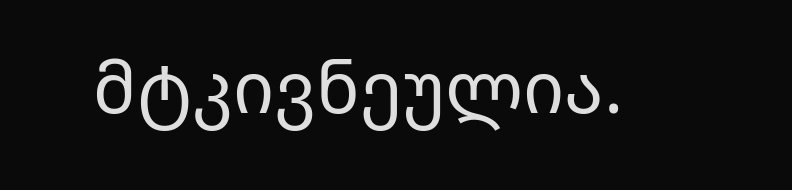მტკივნეულია.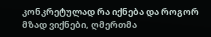კონკრეტულად რა იქნება და როგორ მზად ვიქნები, ღმერთმა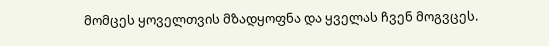მომცეს ყოველთვის მზადყოფნა და ყველას ჩვენ მოგვცეს.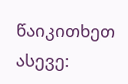წაიკითხეთ ასევე: